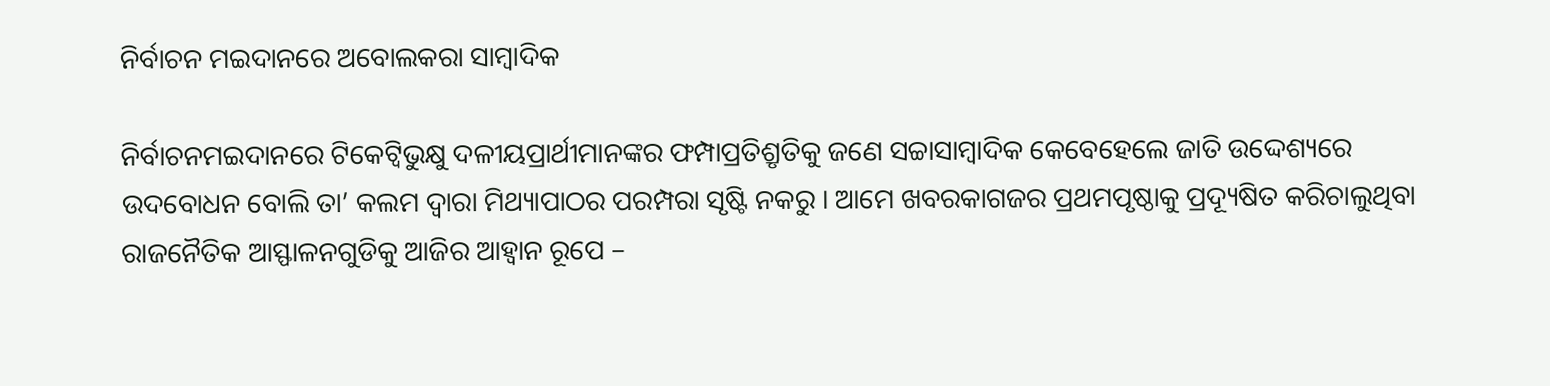ନିର୍ବାଚନ ମଇଦାନରେ ଅବୋଲକରା ସାମ୍ବାଦିକ

ନିର୍ବାଚନମଇଦାନରେ ଟିକେଟ୍ବିଭୁକ୍ଷୁ ଦଳୀୟପ୍ରାର୍ଥୀମାନଙ୍କର ଫମ୍ପାପ୍ରତିଶ୍ରୃତିକୁ ଜଣେ ସଚ୍ଚାସାମ୍ବାଦିକ କେବେହେଲେ ଜାତି ଉଦ୍ଦେଶ୍ୟରେ ଉଦବୋଧନ ବୋଲି ତା’ କଲମ ଦ୍ୱାରା ମିଥ୍ୟାପାଠର ପରମ୍ପରା ସୃଷ୍ଟି ନକରୁ । ଆମେ ଖବରକାଗଜର ପ୍ରଥମପୃଷ୍ଠାକୁ ପ୍ରଦ୍ୟୂଷିତ କରିଚାଲୁଥିବା ରାଜନୈତିକ ଆସ୍ଫାଳନଗୁଡିକୁ ଆଜିର ଆହ୍ୱାନ ରୂପେ –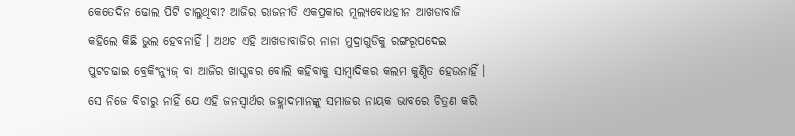କେତେଦିନ ଢୋଲ ପିଟି ଚାଲୁଥିବା? ଆଜିର ରାଜନୀତି ଏକପ୍ରକାର ମୂଲ୍ୟବୋଧହୀନ ଆଖଡାବାଜି କହିଲେ କିଛି ଭୁଲ ହେବନାହିଁ । ଅଥଚ ଏହି ଆଖଡାବାଜିର ନାନା ମୁଦ୍ରାଗୁଡିକୁ ରଙ୍ଗରୂପଦେଇ ପୁଟଚଢାଇ ବ୍ରେକିଂନ୍ୟୁଜ୍ ବା ଆଜିର ଖାସ୍ଖବର ବୋଲି କହିବାକୁ ସାମ୍ବାଦିକର କଲମ କୁଣ୍ଠିତ ହେଉନାହିଁ । ସେ ନିଜେ ବିଚାରୁ ନାହିଁ ଯେ ଏହି ଜନସ୍ୱାର୍ଥର ଜହ୍ଲାଦମାନଙ୍କୁ ସମାଜର ନାୟକ ଭାବରେ ଚିତ୍ରଣ କରି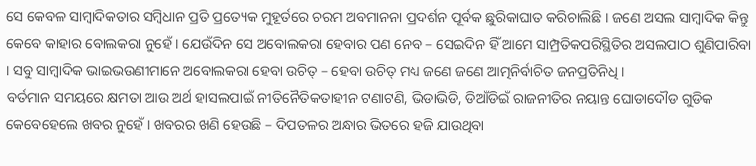ସେ କେବଳ ସାମ୍ବାଦିକତାର ସମ୍ବିଧାନ ପ୍ରତି ପ୍ରତ୍ୟେକ ମୁହୂର୍ତରେ ଚରମ ଅବମାନନା ପ୍ରଦର୍ଶନ ପୂର୍ବକ ଛୁରିକାଘାତ କରିଚାଲିଛି । ଜଣେ ଅସଲ ସାମ୍ବାଦିକ କିନ୍ତୁ କେବେ କାହାର ବୋଲକରା ନୁହେଁ । ଯେଉଁଦିନ ସେ ଅବୋଲକରା ହେବାର ପଣ ନେବ – ସେଇଦିନ ହିଁ ଆମେ ସାମ୍ପ୍ରତିକପରିସ୍ଥିତିର ଅସଲପାଠ ଶୁଣିପାରିବା । ସବୁ ସାମ୍ବାଦିକ ଭାଇଭଉଣୀମାନେ ଅବୋଲକରା ହେବା ଉଚିତ୍ – ହେବା ଉଚିତ୍ ମଧ୍ୟ ଜଣେ ଜଣେ ଆତ୍ମନିର୍ବାଚିତ ଜନପ୍ରତିନିଧି ।
ବର୍ତମାନ ସମୟରେ କ୍ଷମତା ଆଉ ଅର୍ଥ ହାସଲପାଇଁ ନୀତିନୈତିକତାହୀନ ଟଣାଟଣି, ଭିଡାଭିଡି, ଡିଆଁଡିଇଁ ରାଜନୀତିର ନୟାନ୍ତ ଘୋଡାଦୌଡ ଗୁଡିକ କେବେହେଲେ ଖବର ନୁହେଁ । ଖବରର ଖଣି ହେଉଛି – ଦିପତଳର ଅନ୍ଧାର ଭିତରେ ହଜି ଯାଉଥିବା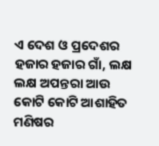ଏ ଦେଶ ଓ ପ୍ରଦେଶର ହଜାର ହଜାର ଗାଁ, ଲକ୍ଷ ଲକ୍ଷ ଅପନ୍ତରା ଆଉ କୋଟି କୋଟି ଆଶାହିତ ମଣିଷର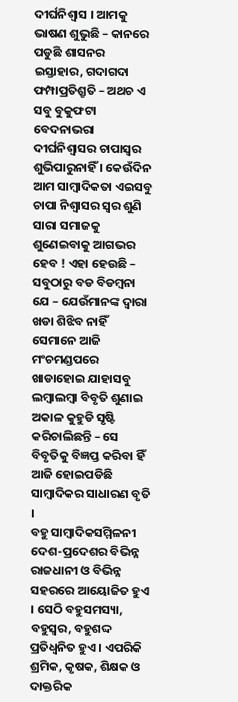ଦୀର୍ଘନିଶ୍ୱାସ । ଆମକୁ ଭାଷଣ ଶୁଭୁଛି – କାନରେ ପଡୁଛି ଶାସନର ଇସ୍ତାହାର, ଗଦାଗଦା ଫମ୍ପାପ୍ରତିଶ୍ରୃତି – ଅଥଚ ଏ ସବୁ ବୁକୁଫଟା ବେଦନାଭରା ଦୀର୍ଘନିଶ୍ୱାସର ଚାପାସ୍ୱର ଶୁଭିପାରୁନାହିଁ । କେଉଁଦିନ ଆମ ସାମ୍ବାଦିକତା ଏଇସବୁ ଚାପା ନିଶ୍ୱାସର ସ୍ୱର ଶୁଣି ସାରା ସମାଜକୁ ଶୁଣେଇବାକୁ ଆଗଭର ହେବ ! ଏହା ହେଉଛି – ସବୁଠାରୁ ବଡ ବିଡମ୍ବନା ଯେ – ଯେଉଁମାନଙ୍କ ଦ୍ୱାରା ଖଡା ଶିଝିବ ନାହିଁ ସେମାନେ ଆଜି ମଂଚମଣ୍ଡପରେ ଖାଡାହୋଇ ଯାହାସବୁ ଲମ୍ବାଲମ୍ବା ବିବୃତି ଶୁଣାଇ ଅକାଳ କୁହୁଡି ସୃଷ୍ଟି କରିଚାଲିଛନ୍ତି – ସେ ବିବୃତିକୁ ବିଜ୍ଞପ୍ତ କରିବା ହିଁ ଆଜି ହୋଇପଡିଛି ସାମ୍ବାଦିକର ସାଧାରଣ ବୃତି ।
ବହୁ ସାମ୍ବାଦିକସମ୍ମିଳନୀ ଦେଶ-ପ୍ରଦେଶର ବିଭିନ୍ନ ରାଜଧାନୀ ଓ ବିଭିନ୍ନ ସହରରେ ଆୟୋଜିତ ହୁଏ । ସେଠି ବହୁସମସ୍ୟା, ବହୁସ୍ୱର, ବହୁଶଦ୍ଦ ପ୍ରତିଧ୍ୱନିତ ହୁଏ । ଏପରିକି ଶ୍ରମିକ, କୃଷକ, ଶିକ୍ଷକ ଓ ଦାକ୍ତରିକ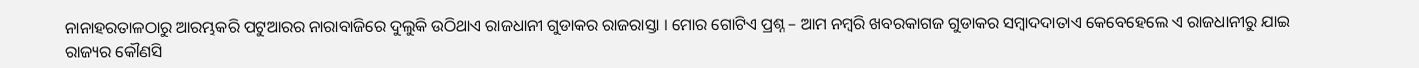ନାନାହରତାଳଠାରୁ ଆରମ୍ଭକରି ପଟୁଆରର ନାରାବାଜିରେ ଦୁଲୁକି ଉଠିଥାଏ ରାଜଧାନୀ ଗୁଡାକର ରାଜରାସ୍ତା । ମୋର ଗୋଟିଏ ପ୍ରଶ୍ନ – ଆମ ନମ୍ବରି ଖବରକାଗଜ ଗୁଡାକର ସମ୍ବାଦଦାତାଏ କେବେହେଲେ ଏ ରାଜଧାନୀରୁ ଯାଇ ରାଜ୍ୟର କୌଣସି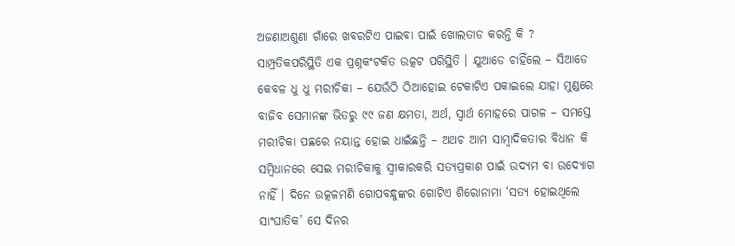ଅଜଣାଅଶୁଣା ଗାଁରେ ଖବରଟିଏ ପାଇବା ପାଇଁ ଖୋଲତାଡ କରନ୍ତି କି ?
ସାମ୍ପ୍ରତିକପରିସ୍ଥିତି ଏକ ପ୍ରଶ୍ନକଂଟକିତ ଉତ୍କଟ ପରିସ୍ଥିତି । ଯୁଆଡେ ଚାହିଁଲେ – ସିଆଡେ କେବଳ ଧୁ ଧୁ ମରୀଚିକା – ଯେଉଁଠି ଠିଆହୋଇ ଟେକାଟିଏ ପକାଇଲେ ଯାହା ମୁଣ୍ଡରେ ବାଜିବ ସେମାନଙ୍କ ଭିତରୁ ୯୯ ଜଣ କ୍ଷମତା, ଅର୍ଥ, ସ୍ୱାର୍ଥ ମୋହରେ ପାଗଳ – ସମସ୍ତେ ମରୀଚିକା ପଛରେ ନୟାନ୍ତ ହୋଇ ଧାଇଁଛନ୍ତି – ଅଥଚ ଆମ ସାମ୍ବାଦିକତାର ବିଧାନ କି ସମ୍ବିଧାନରେ ସେଇ ମରୀଚିକାକୁ ସ୍ୱୀକାରକରି ସତ୍ୟପ୍ରକାଶ ପାଇଁ ଉଦ୍ୟମ ବା ଉଦ୍ଯୋଗ ନାହିଁ । ଦିନେ ଉତ୍କଳମଣି ଗୋପବନ୍ଧୁଙ୍କର ଗୋଟିଏ ଶିରୋନାମା ‘ସତ୍ୟ ହୋଇଥିଲେ ସାଂଘାତିକ’ ସେ ଦିନର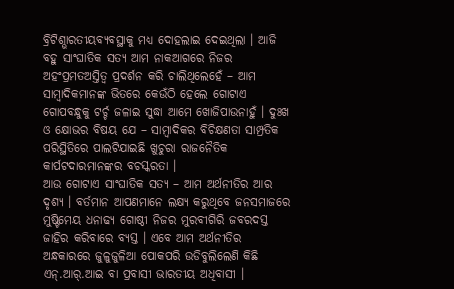ବ୍ରିଟିଶ୍ଭାରତୀୟବ୍ୟବସ୍ଥାକୁ ମଧ୍ୟ ଦୋହଲାଇ ଦେଇଥିଲା । ଆଜି ବହୁ ସାଂଘାତିକ ସତ୍ୟ ଆମ ନାକଆଗରେ ନିଜର ଅହଂପ୍ରମତଅସ୍ତିତ୍ୱ ପ୍ରଦର୍ଶନ କରି ଚାଲିଥିଲେହେଁ – ଆମ ସାମ୍ବାଦିକମାନଙ୍କ ଭିତରେ କେଉଁଠି ହେଲେ ଗୋଟାଏ ଗୋପବନ୍ଧୁକୁ ଟର୍ଚ୍ଚ ଜଳାଇ ସୁଦ୍ଧା ଆମେ ଖୋଜିପାଉନାହୁଁ । ଦୁଃଖ ଓ କ୍ଷୋଭର ବିଷୟ ଯେ – ସାମ୍ବାଦିକର ବିଚିକ୍ଷଣତା ସାମ୍ପ୍ରତିକ ପରିସ୍ଥିତିରେ ପାଲଟିଯାଇଛି ଖୁଚୁରା ରାଜନୈତିକ କାର୍ପଟଦାରମାନଙ୍କର ବଚସ୍କରତା ।
ଆଉ ଗୋଟାଏ ସାଂଘାତିକ ସତ୍ୟ – ଆମ ଅର୍ଥନୀତିର ଆର ଦୃଶ୍ୟ । ବର୍ତମାନ ଆପଣମାନେ ଲକ୍ଷ୍ୟ କରୁଥିବେ ଜନସମାଜରେ ମୁଷ୍ଟିମେୟ ଧନାଢ୍ୟ ଗୋଷ୍ଠୀ ନିଜର ମୁରବୀଗିରି ଜବରଦସ୍ତ ଜାହିର କରିବାରେ ବ୍ୟସ୍ତ । ଏବେ ଆମ ଅର୍ଥନୀତିର ଅନ୍ଧକାରରେ ଜୁଳୁଜୁଳିଆ ପୋକପରି ଉଡିବୁଲିଲେଣି କିଛି ଏନ୍.ଆର୍.ଆଇ ବା ପ୍ରବାସୀ ଭାରତୀୟ ଅଧିବାସୀ ।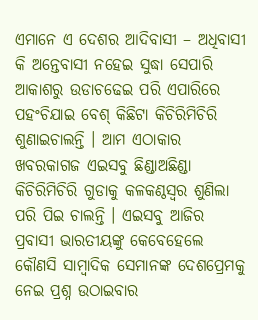ଏମାନେ ଏ ଦେଶର ଆଦିବାସୀ – ଅଧିବାସୀ କି ଅନ୍ତେବାସୀ ନହେଇ ସୁଦ୍ଧା ସେପାରି ଆକାଶରୁ ଉଡାଚଢେଇ ପରି ଏପାରିରେ ପହଂଚିଯାଇ ବେଶ୍ କିଛିଟା କିଚିରିମିଚିରି ଶୁଣାଇଚାଲନ୍ତି । ଆମ ଏଠାକାର ଖବରକାଗଜ ଏଇସବୁ ଛିଣ୍ଡାଅଛିଣ୍ଡା କିଚିରିମିଚିରି ଗୁଡାକୁ କଳକଣ୍ଠସ୍ୱର ଶୁଣିଲା ପରି ପିଇ ଚାଲନ୍ତି । ଏଇସବୁ ଆଜିର ପ୍ରବାସୀ ଭାରତୀୟଙ୍କୁ କେବେହେଲେ କୌଣସି ସାମ୍ବାଦିକ ସେମାନଙ୍କ ଦେଶପ୍ରେମକୁ ନେଇ ପ୍ରଶ୍ନ ଉଠାଇବାର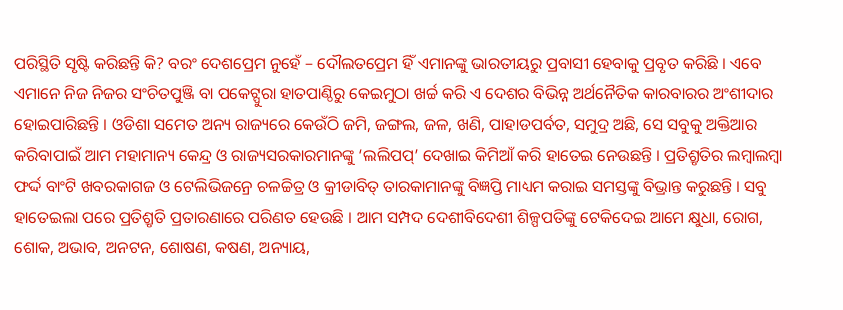ପରିସ୍ଥିତି ସୃଷ୍ଟି କରିଛନ୍ତି କି? ବରଂ ଦେଶପ୍ରେମ ନୁହେଁ – ଦୌଲତପ୍ରେମ ହିଁ ଏମାନଙ୍କୁ ଭାରତୀୟରୁ ପ୍ରବାସୀ ହେବାକୁ ପ୍ରବୃତ କରିଛି । ଏବେ ଏମାନେ ନିଜ ନିଜର ସଂଚିତପୁଞ୍ଜି ବା ପକେଟ୍ପୁରା ହାତପାଣ୍ଠିରୁ କେଇମୁଠା ଖର୍ଚ୍ଚ କରି ଏ ଦେଶର ବିଭିନ୍ନ ଅର୍ଥନୈତିକ କାରବାରର ଅଂଶୀଦାର ହୋଇପାରିଛନ୍ତି । ଓଡିଶା ସମେତ ଅନ୍ୟ ରାଜ୍ୟରେ କେଉଁଠି ଜମି, ଜଙ୍ଗଲ, ଜଳ, ଖଣି, ପାହାଡପର୍ବତ, ସମୁଦ୍ର ଅଛି, ସେ ସବୁକୁ ଅକ୍ତିଆର କରିବାପାଇଁ ଆମ ମହାମାନ୍ୟ କେନ୍ଦ୍ର ଓ ରାଜ୍ୟସରକାରମାନଙ୍କୁ ‘ଲଲିପପ୍’ ଦେଖାଇ କିମିଆଁ କରି ହାତେଇ ନେଉଛନ୍ତି । ପ୍ରତିଶ୍ରୃତିର ଲମ୍ବାଲମ୍ବା ଫର୍ଦ୍ଦ ବାଂଟି ଖବରକାଗଜ ଓ ଟେଲିଭିଜନ୍ରେ ଚଳଚ୍ଚିତ୍ର ଓ କ୍ରୀଡାବିତ୍ ତାରକାମାନଙ୍କୁ ବିଜ୍ଞପ୍ତି ମାଧ୍ୟମ କରାଇ ସମସ୍ତଙ୍କୁ ବିଭ୍ରାନ୍ତ କରୁଛନ୍ତି । ସବୁ ହାତେଇଲା ପରେ ପ୍ରତିଶ୍ରୃତି ପ୍ରତାରଣାରେ ପରିଣତ ହେଉଛି । ଆମ ସମ୍ପଦ ଦେଶୀବିଦେଶୀ ଶିଳ୍ପପତିଙ୍କୁ ଟେକିଦେଇ ଆମେ କ୍ଷୁଧା, ରୋଗ, ଶୋକ, ଅଭାବ, ଅନଟନ, ଶୋଷଣ, କଷଣ, ଅନ୍ୟାୟ,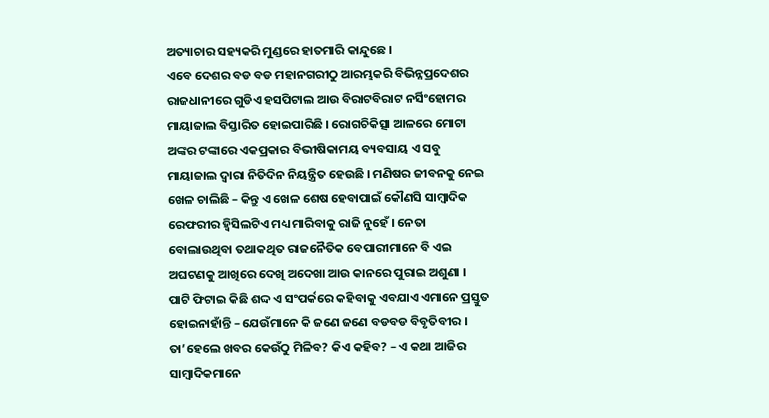ଅତ୍ୟାଚାର ସହ୍ୟକରି ମୁଣ୍ଡରେ ହାତମାରି କାନ୍ଦୁଛେ ।
ଏବେ ଦେଶର ବଡ ବଡ ମହାନଗରୀଠୁ ଆରମ୍ଭକରି ବିଭିନ୍ନପ୍ରଦେଶର ରାଜଧାନୀରେ ଗୁଡିଏ ହସପିଟାଲ ଆଉ ବିରାଟବିରାଟ ନର୍ସିଂହୋମର ମାୟାଜାଲ ବିସ୍ତାରିତ ହୋଇପାରିଛି । ରୋଗଚିକିତ୍ସା ଆଳରେ ମୋଟା ଅଙ୍କର ଟଙ୍କାରେ ଏକପ୍ରକାର ବିଭୀଷିକାମୟ ବ୍ୟବସାୟ ଏ ସବୁ ମାୟାଜାଲ ଦ୍ୱାରା ନିତିଦିନ ନିୟନ୍ତ୍ରିତ ହେଉଛି । ମଣିଷର ଜୀବନକୁ ନେଇ ଖେଳ ଚାଲିଛି – କିନ୍ତୁ ଏ ଖେଳ ଶେଷ ହେବାପାଇଁ କୌଣସି ସାମ୍ବାଦିକ ରେଫରୀର ହ୍ୱିସିଲଟିଏ ମଧ୍ୟ ମାରିବାକୁ ରାଜି ନୁହେଁ । ନେତା ବୋଲାଉଥିବା ତଥାକଥିତ ରାଜନୈତିକ ବେପାରୀମାନେ ବି ଏଇ ଅଘଟଣକୁ ଆଖିରେ ଦେଖି ଅଦେଖା ଆଉ କାନରେ ପୁରାଇ ଅଶୁଣା । ପାଟି ଫିଟାଇ କିଛି ଶଦ୍ଦ ଏ ସଂପର୍କରେ କହିବାକୁ ଏବଯାଏ ଏମାନେ ପ୍ରସ୍ତୁତ ହୋଇନାହାଁନ୍ତି – ଯେଉଁମାନେ କି ଜଣେ ଜଣେ ବଡବଡ ବିବୃତିବୀର ।
ତା’ହେଲେ ଖବର କେଉଁଠୁ ମିଳିବ? କିଏ କହିବ? – ଏ କଥା ଆଜିର ସାମ୍ବାଦିକମାନେ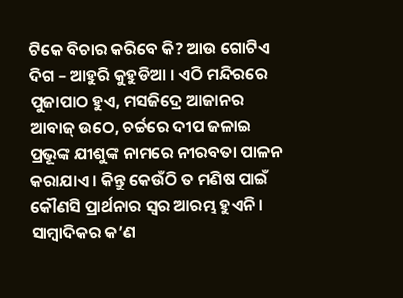ଟିକେ ବିଚାର କରିବେ କି? ଆଉ ଗୋଟିଏ ଦିଗ – ଆହୁରି କୁହୁଡିଆ । ଏଠି ମନ୍ଦିରରେ ପୁଜାପାଠ ହୁଏ, ମସଜିଦ୍ରେ ଆଜାନର ଆବାଜ୍ ଉଠେ, ଚର୍ଚ୍ଚରେ ଦୀପ ଜଳାଇ ପ୍ରଭୂଙ୍କ ଯୀଶୁଙ୍କ ନାମରେ ନୀରବତା ପାଳନ କରାଯାଏ । କିନ୍ତୁ କେଉଁଠି ତ ମଣିଷ ପାଇଁ କୌଣସି ପ୍ରାର୍ଥନାର ସ୍ୱର ଆରମ୍ଭ ହୁଏନି । ସାମ୍ବାଦିକର କ’ଣ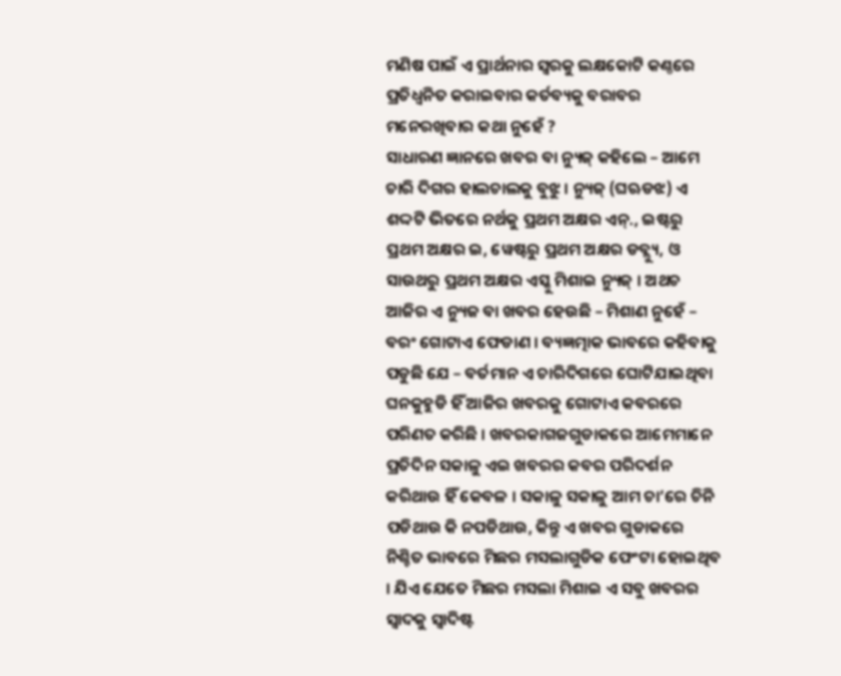ମଣିଷ ପାଇଁ ଏ ପ୍ରାର୍ଥନାର ସ୍ୱରକୁ ଲକ୍ଷକୋଟି କଣ୍ଠରେ ପ୍ରତିଧ୍ୱନିତ କରାଇବାର କର୍ତବ୍ୟକୁ ବରାବର ମନେରଖିବାର କଥା ନୁହେଁ ?
ସାଧାରଣ ଜ୍ଞାନରେ ଖବର ବା ନ୍ୟୁଜ୍ କହିଲେ – ଆମେ ଚାରି ଦିଗର ହାଲଚାଲକୁ ବୁଝୁ । ନ୍ୟୁଜ୍ (ଘଋଡଝ) ଏ ଶଦ୍ଦଟି ଭିତରେ ନର୍ଥକୁ ପ୍ରଥମ ଅକ୍ଷର ଏନ୍., ଇଷ୍ଟରୁ ପ୍ରଥମ ଅକ୍ଷର ଇ, ୱେଷ୍ଟରୁ ପ୍ରଥମ ଅକ୍ଷର ଡବ୍ଲ୍ୟୁ, ଓ ସାଉଥରୁ ପ୍ରଥମ ଅକ୍ଷର ଏସ୍କୁ ମିଶାଇ ନ୍ୟୁଜ୍ । ଅଥଚ ଆଜିର ଏ ନ୍ୟୁଜ ବା ଖବର ହେଉଛି – ମିଶାଣ ନୁହେଁ – ବରଂ ଗୋଟାଏ ଫେଡାଣ । ବ୍ୟଜ୍ଞତ୍ମାକ ଭାବରେ କହିବାକୁ ପଡୁଛି ଯେ – ବର୍ତମାନ ଏ ଚାରିଦିଗରେ ଘୋଟିଯାଇଥିବା ଘନକୁହୁଡି ହିଁ ଆଜିର ଖବରକୁ ଗୋଟାଏ କବରରେ ପରିଣତ କରିଛି । ଖବରକାଗଜଗୁଡାକରେ ଆମେମାନେ ପ୍ରତିଦିନ ସକାଳୁ ଏଇ ଖବରର କବର ପରିଦର୍ଶନ କରିଥାଉ ହିଁ କେବଳ । ସକାଳୁ ସକାଳୁ ଆମ ଚା’ରେ ଚିନି ପଡିଥାଉ କି ନପଡିଥାଉ, କିନ୍ତୁ ଏ ଖବର ଗୁଡାକରେ ନିଶ୍ଚିତ ଭାବରେ ମିଛର ମସଲାଗୁଡିକ ଫେଂଟା ହୋଇଥିବ । ଯିଏ ଯେତେ ମିଛର ମସଲା ମିଶାଇ ଏ ସବୁ ଖବରର ସ୍ୱାଦକୁ ସ୍ୱାଦିଷ୍ଟ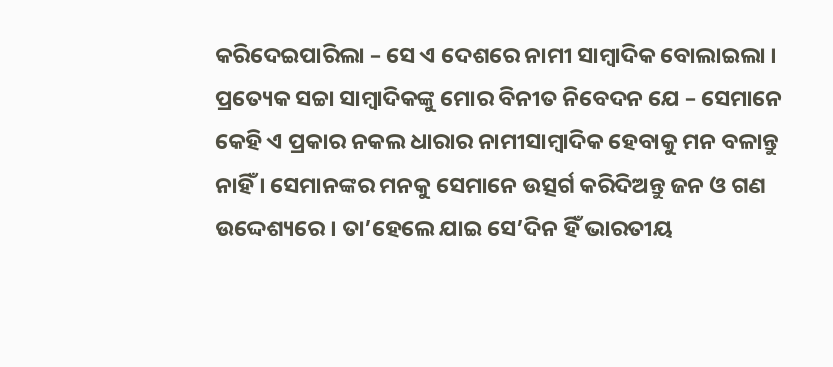କରିଦେଇପାରିଲା – ସେ ଏ ଦେଶରେ ନାମୀ ସାମ୍ବାଦିକ ବୋଲାଇଲା । ପ୍ରତ୍ୟେକ ସଚ୍ଚା ସାମ୍ବାଦିକଙ୍କୁ ମୋର ବିନୀତ ନିବେଦନ ଯେ – ସେମାନେ କେହି ଏ ପ୍ରକାର ନକଲ ଧାରାର ନାମୀସାମ୍ବାଦିକ ହେବାକୁ ମନ ବଳାନ୍ତୁ ନାହିଁ । ସେମାନଙ୍କର ମନକୁ ସେମାନେ ଉତ୍ସର୍ଗ କରିଦିଅନ୍ତୁ ଜନ ଓ ଗଣ ଉଦ୍ଦେଶ୍ୟରେ । ତା’ହେଲେ ଯାଇ ସେ’ଦିନ ହିଁ ଭାରତୀୟ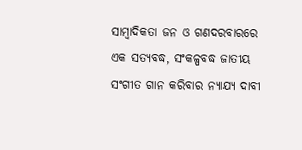ସାମ୍ବାଦିକତା ଜନ ଓ ଗଣଦରବାରରେ ଏକ ସତ୍ୟବଦ୍ଧ, ସଂକଳ୍ପବଦ୍ଧ ଜାତୀୟ ସଂଗୀତ ଗାନ କରିବାର ନ୍ୟାଯ୍ୟ ଦାବୀ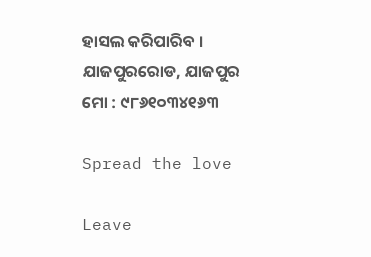ହାସଲ କରିପାରିବ ।
ଯାଜପୁରରୋଡ, ଯାଜପୁର
ମୋ : ୯୮୬୧୦୩୪୧୬୩

Spread the love

Leave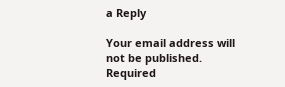a Reply

Your email address will not be published. Required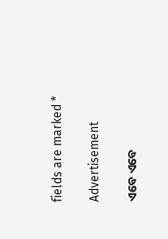fields are marked *

Advertisement

ଏବେ ଏବେ